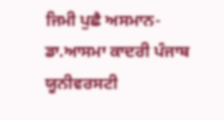ਜਿਮੀ ਪੁਛੈ ਅਸਮਾਨ-ਡਾ.ਆਸਮਾ ਕਾਦਰੀ ਪੰਜਾਬ ਯੂਨੀਵਰਸਟੀ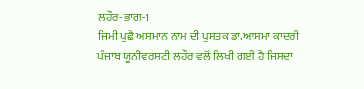ਲਹੌਰ-ਭਾਗ-1
ਜਿਮੀ ਪੁਛੈ ਅਸਮਾਨ ਨਾਮ ਦੀ ਪੁਸਤਕ ਡਾ.ਆਸਮਾ ਕਾਦਰੀ ਪੰਜਾਬ ਯੂਨੀਵਰਸਟੀ ਲਹੌਰ ਵਲੋਂ ਲਿਖੀ ਗਈ ਹੈ ਜਿਸਦਾ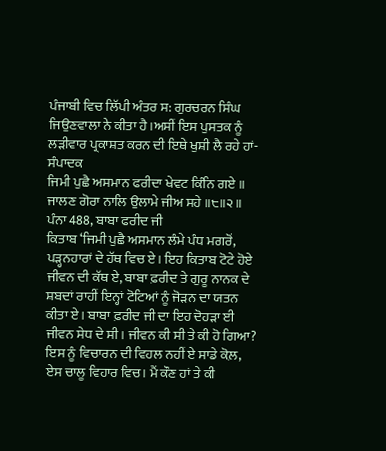ਪੰਜਾਬੀ ਵਿਚ ਲਿੱਪੀ ਅੰਤਰ ਸ: ਗੁਰਚਰਨ ਸਿੰਘ ਜਿਉਣਵਾਲਾ ਨੇ ਕੀਤਾ ਹੈ।ਅਸੀਂ ਇਸ ਪੁਸਤਕ ਨੂੰ ਲੜੀਵਾਰ ਪ੍ਰਕਾਸ਼ਤ ਕਰਨ ਦੀ ਇਥੇ ਖੁਸ਼ੀ ਲੈ ਰਹੇ ਹਾਂ-ਸੰਪਾਦਕ
ਜਿਮੀ ਪੁਛੈ ਅਸਮਾਨ ਫਰੀਦਾ ਖੇਵਟ ਕਿੰਨਿ ਗਏ ॥
ਜਾਲਣ ਗੋਰਾ ਨਾਲਿ ਉਲਾਮੇ ਜੀਅ ਸਹੇ ॥੮॥੨॥
ਪੰਨਾ 488, ਬਾਬਾ ਫਰੀਦ ਜੀ
ਕਿਤਾਬ ‘ਜਿਮੀ ਪੁਛੈ ਅਸਮਾਨ ਲੰਮੇ ਪੰਧ ਮਗਰੋਂ, ਪੜ੍ਹਨਹਾਰਾਂ ਦੇ ਹੱਥ ਵਿਚ ਏ। ਇਹ ਕਿਤਾਬ ਟੋਟੇ ਹੋਏ ਜੀਵਨ ਦੀ ਕੱਥ ਏ, ਬਾਬਾ ਫ਼ਰੀਦ ਤੇ ਗੁਰੂ ਨਾਨਕ ਦੇ ਸ਼ਬਦਾਂ ਰਾਹੀਂ ਇਨ੍ਹਾਂ ਟੋਟਿਆਂ ਨੂੰ ਜੋੜਨ ਦਾ ਯਤਨ ਕੀਤਾ ਏ। ਬਾਬਾ ਫ਼ਰੀਦ ਜੀ ਦਾ ਇਹ ਦੋਹੜਾ ਈ ਜੀਵਨ ਸੇਧ ਦੇ ਸੀ। ਜੀਵਨ ਕੀ ਸੀ ਤੇ ਕੀ ਹੋ ਗਿਆ? ਇਸ ਨੂੰ ਵਿਚਾਰਨ ਦੀ ਵਿਹਲ ਨਹੀਂ ਏ ਸਾਡੇ ਕੋਲ਼, ਏਸ ਚਾਲੂ ਵਿਹਾਰ ਵਿਚ। ਮੈਂ ਕੌਣ ਹਾਂ ਤੇ ਕੀ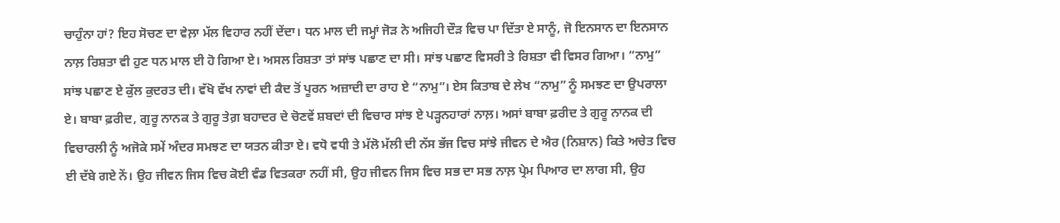ਚਾਹੁੰਨਾ ਹਾਂ? ਇਹ ਸੋਚਣ ਦਾ ਵੇਲ਼ਾ ਮੱਲ ਵਿਹਾਰ ਨਹੀਂ ਦੇਂਦਾ। ਧਨ ਮਾਲ ਦੀ ਜਮ੍ਹਾਂ ਜੋੜ ਨੇ ਅਜਿਹੀ ਦੌੜ ਵਿਚ ਪਾ ਦਿੱਤਾ ਏ ਸਾਨੂੰ, ਜੋ ਇਨਸਾਨ ਦਾ ਇਨਸਾਨ ਨਾਲ਼ ਰਿਸ਼ਤਾ ਵੀ ਹੁਣ ਧਨ ਮਾਲ ਈ ਹੋ ਗਿਆ ਏ। ਅਸਲ ਰਿਸ਼ਤਾ ਤਾਂ ਸਾਂਝ ਪਛਾਣ ਦਾ ਸੀ। ਸਾਂਝ ਪਛਾਣ ਵਿਸਰੀ ਤੇ ਰਿਸ਼ਤਾ ਵੀ ਵਿਸਰ ਗਿਆ। “ਨਾਮੁ” ਸਾਂਝ ਪਛਾਣ ਏ ਕੁੱਲ ਕੁਦਰਤ ਦੀ। ਵੱਖੋ ਵੱਖ ਨਾਵਾਂ ਦੀ ਕੈਦ ਤੋਂ ਪੂਰਨ ਅਜ਼ਾਦੀ ਦਾ ਰਾਹ ਏ “ਨਾਮੁ”। ਏਸ ਕਿਤਾਬ ਦੇ ਲੇਖ “ਨਾਮੁ” ਨੂੰ ਸਮਝਣ ਦਾ ਉਪਰਾਲਾ ਏ। ਬਾਬਾ ਫ਼ਰੀਦ, ਗੁਰੂ ਨਾਨਕ ਤੇ ਗੁਰੂ ਤੇਗ਼ ਬਹਾਦਰ ਦੇ ਚੋਣਵੇਂ ਸ਼ਬਦਾਂ ਦੀ ਵਿਚਾਰ ਸਾਂਝ ਏ ਪੜ੍ਹਨਹਾਰਾਂ ਨਾਲ਼। ਅਸਾਂ ਬਾਬਾ ਫ਼ਰੀਦ ਤੇ ਗੁਰੂ ਨਾਨਕ ਦੀ ਵਿਚਾਰਲੀ ਨੂੰ ਅਜੋਕੇ ਸਮੇਂ ਅੰਦਰ ਸਮਝਣ ਦਾ ਯਤਨ ਕੀਤਾ ਏ। ਵਧੋ ਵਧੀ ਤੇ ਮੱਲੋ ਮੱਲੀ ਦੀ ਨੱਸ ਭੱਜ ਵਿਚ ਸਾਂਝੇ ਜੀਵਨ ਦੇ ਐਰ (ਨਿਸ਼ਾਨ) ਕਿਤੇ ਅਚੇਤ ਵਿਚ ਈ ਦੱਬੇ ਗਏ ਨੇਂ। ਉਹ ਜੀਵਨ ਜਿਸ ਵਿਚ ਕੋਈ ਵੰਡ ਵਿਤਕਰਾ ਨਹੀਂ ਸੀ, ਉਹ ਜੀਵਨ ਜਿਸ ਵਿਚ ਸਭ ਦਾ ਸਭ ਨਾਲ਼ ਪ੍ਰੇਮ ਪਿਆਰ ਦਾ ਲਾਗ ਸੀ, ਉਹ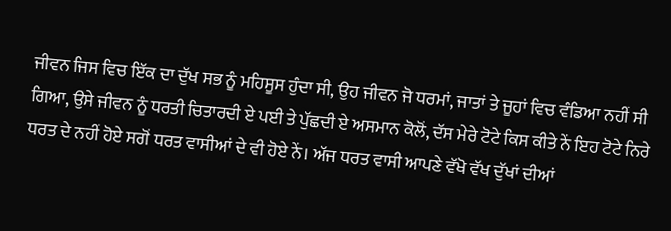ਜੀਵਨ ਜਿਸ ਵਿਚ ਇੱਕ ਦਾ ਦੁੱਖ ਸਭ ਨੂੰ ਮਹਿਸੂਸ ਹੁੰਦਾ ਸੀ, ਉਹ ਜੀਵਨ ਜੋ ਧਰਮਾਂ, ਜਾਤਾਂ ਤੇ ਜੂਹਾਂ ਵਿਚ ਵੰਡਿਆ ਨਹੀਂ ਸੀ ਗਿਆ, ਉਸੇ ਜੀਵਨ ਨੂੰ ਧਰਤੀ ਚਿਤਾਰਦੀ ਏ ਪਈ ਤੇ ਪੁੱਛਦੀ ਏ ਅਸਮਾਨ ਕੋਲੋਂ, ਦੱਸ ਮੇਰੇ ਟੋਟੇ ਕਿਸ ਕੀਤੇ ਨੇਂ ਇਹ ਟੋਟੇ ਨਿਰੇ ਧਰਤ ਦੇ ਨਹੀਂ ਹੋਏ ਸਗੋਂ ਧਰਤ ਵਾਸੀਆਂ ਦੇ ਵੀ ਹੋਏ ਨੇਂ। ਅੱਜ ਧਰਤ ਵਾਸੀ ਆਪਣੇ ਵੱਖੋ ਵੱਖ ਦੁੱਖਾਂ ਦੀਆਂ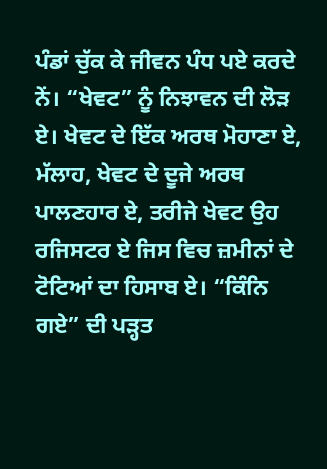ਪੰਡਾਂ ਚੁੱਕ ਕੇ ਜੀਵਨ ਪੰਧ ਪਏ ਕਰਦੇ ਨੇਂ। “ਖੇਵਟ” ਨੂੰ ਨਿਝਾਵਨ ਦੀ ਲੋੜ ਏ। ਖੇਵਟ ਦੇ ਇੱਕ ਅਰਥ ਮੋਹਾਣਾ ਏ, ਮੱਲਾਹ, ਖੇਵਟ ਦੇ ਦੂਜੇ ਅਰਥ ਪਾਲਣਹਾਰ ਏ, ਤਰੀਜੇ ਖੇਵਟ ਉਹ ਰਜਿਸਟਰ ਏ ਜਿਸ ਵਿਚ ਜ਼ਮੀਨਾਂ ਦੇ ਟੋਟਿਆਂ ਦਾ ਹਿਸਾਬ ਏ। “ਕਿੰਨਿ ਗਏ” ਦੀ ਪੜ੍ਹਤ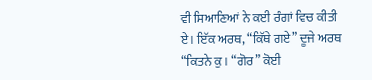ਵੀ ਸਿਆਣਿਆਂ ਨੇ ਕਈ ਰੰਗਾਂ ਵਿਚ ਕੀਤੀ ਏ। ਇੱਕ ਅਰਥ, “ਕਿੱਥੇ ਗਏ” ਦੂਜੇ ਅਰਥ “ਕਿਤਨੇ ਕੁ। “ਗੋਰ” ਕੋਈ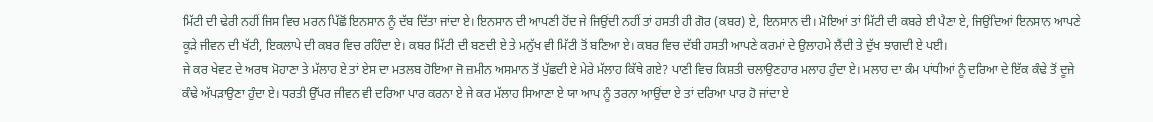ਮਿੱਟੀ ਦੀ ਢੇਰੀ ਨਹੀਂ ਜਿਸ ਵਿਚ ਮਰਨ ਪਿੱਛੋਂ ਇਨਸਾਨ ਨੂੰ ਦੱਬ ਦਿੱਤਾ ਜਾਂਦਾ ਏ। ਇਨਸਾਨ ਦੀ ਆਪਣੀ ਹੋਂਦ ਜੇ ਜਿਉਂਦੀ ਨਹੀਂ ਤਾਂ ਹਸਤੀ ਹੀ ਗੋਰ (ਕਬਰ) ਏ, ਇਨਸਾਨ ਦੀ। ਮੋਇਆਂ ਤਾਂ ਮਿੱਟੀ ਦੀ ਕਬਰੇ ਈ ਪੈਣਾ ਏ, ਜਿਉਂਦਿਆਂ ਇਨਸਾਨ ਆਪਣੇ ਕੂੜੇ ਜੀਵਨ ਦੀ ਖੱਟੀ, ਇਕਲਾਪੇ ਦੀ ਕਬਰ ਵਿਚ ਰਹਿੰਦਾ ਏ। ਕਬਰ ਮਿੱਟੀ ਦੀ ਬਣਦੀ ਏ ਤੇ ਮਨੁੱਖ ਵੀ ਮਿੱਟੀ ਤੋਂ ਬਣਿਆ ਏ। ਕਬਰ ਵਿਚ ਦੱਬੀ ਹਸਤੀ ਆਪਣੇ ਕਰਮਾਂ ਦੇ ਉਲਾਹਮੇ ਲੈਂਦੀ ਤੇ ਦੁੱਖ ਝਾਗਦੀ ਏ ਪਈ।
ਜੇ ਕਰ ਖੇਵਟ ਦੇ ਅਰਥ ਮੋਹਾਣਾ ਤੇ ਮੱਲਾਹ ਏ ਤਾਂ ਏਸ ਦਾ ਮਤਲਬ ਹੋਇਆ ਜੋ ਜ਼ਮੀਨ ਅਸਮਾਨ ਤੋਂ ਪੁੱਛਦੀ ਏ ਮੇਰੇ ਮੱਲਾਹ ਕਿੱਥੇ ਗਏ? ਪਾਣੀ ਵਿਚ ਕਿਸ਼ਤੀ ਚਲਾਉਣਹਾਰ ਮਲਾਹ ਹੁੰਦਾ ਏ। ਮਲਾਹ ਦਾ ਕੰਮ ਪਾਂਧੀਆਂ ਨੂੰ ਦਰਿਆ ਦੇ ਇੱਕ ਕੰਢੇ ਤੋਂ ਦੂਜੇ ਕੰਢੇ ਅੱਪੜਾਉਣਾ ਹੁੰਦਾ ਏ। ਧਰਤੀ ਉੱਪਰ ਜੀਵਨ ਵੀ ਦਰਿਆ ਪਾਰ ਕਰਨਾ ਏ ਜੇ ਕਰ ਮੱਲਾਹ ਸਿਆਣਾ ਏ ਯਾ ਆਪ ਨੂੰ ਤਰਨਾ ਆਉਂਦਾ ਏ ਤਾਂ ਦਰਿਆ ਪਾਰ ਹੋ ਜਾਂਦਾ ਏ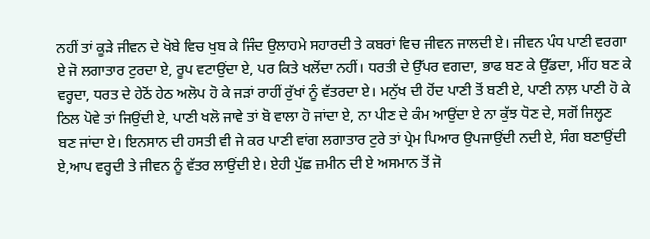ਨਹੀਂ ਤਾਂ ਕੂੜੇ ਜੀਵਨ ਦੇ ਖੋਬੇ ਵਿਚ ਖੁਬ ਕੇ ਜਿੰਦ ਉਲਾਹਮੇ ਸਹਾਰਦੀ ਤੇ ਕਬਰਾਂ ਵਿਚ ਜੀਵਨ ਜਾਲਦੀ ਏ। ਜੀਵਨ ਪੰਧ ਪਾਣੀ ਵਰਗਾ ਏ ਜੋ ਲਗਾਤਾਰ ਟੁਰਦਾ ਏ, ਰੂਪ ਵਟਾਉਂਦਾ ਏ, ਪਰ ਕਿਤੇ ਖਲੋਂਦਾ ਨਹੀਂ। ਧਰਤੀ ਦੇ ਉੱਪਰ ਵਗਦਾ, ਭਾਫ ਬਣ ਕੇ ਉੱਡਦਾ, ਮੀਂਹ ਬਣ ਕੇ ਵਰ੍ਹਦਾ, ਧਰਤ ਦੇ ਹੇਠੋਂ ਹੇਠ ਅਲੋਪ ਹੋ ਕੇ ਜੜਾਂ ਰਾਹੀਂ ਰੁੱਖਾਂ ਨੂੰ ਵੱਤਰਦਾ ਏ। ਮਨੁੱਖ ਦੀ ਹੋਂਦ ਪਾਣੀ ਤੋਂ ਬਣੀ ਏ, ਪਾਣੀ ਨਾਲ਼ ਪਾਣੀ ਹੋ ਕੇ ਠਿਲ ਪੋਵੇ ਤਾਂ ਜਿਉਂਦੀ ਏ, ਪਾਣੀ ਖਲੋ ਜਾਵੇ ਤਾਂ ਬੋ ਵਾਲਾ ਹੋ ਜਾਂਦਾ ਏ, ਨਾ ਪੀਣ ਦੇ ਕੰਮ ਆਉਂਦਾ ਏ ਨਾ ਕੁੱਝ ਧੋਣ ਦੇ, ਸਗੋਂ ਜਿਲ੍ਹਣ ਬਣ ਜਾਂਦਾ ਏ। ਇਨਸਾਨ ਦੀ ਹਸਤੀ ਵੀ ਜੇ ਕਰ ਪਾਣੀ ਵਾਂਗ ਲਗਾਤਾਰ ਟੁਰੇ ਤਾਂ ਪ੍ਰੇਮ ਪਿਆਰ ਉਪਜਾਉਂਦੀ ਨਦੀ ਏ, ਸੰਗ ਬਣਾਉਂਦੀ ਏ,ਆਪ ਵਰ੍ਹਦੀ ਤੇ ਜੀਵਨ ਨੂੰ ਵੱਤਰ ਲਾਉਂਦੀ ਏ। ਏਹੀ ਪੁੱਛ ਜ਼ਮੀਨ ਦੀ ਏ ਅਸਮਾਨ ਤੋਂ ਜੋ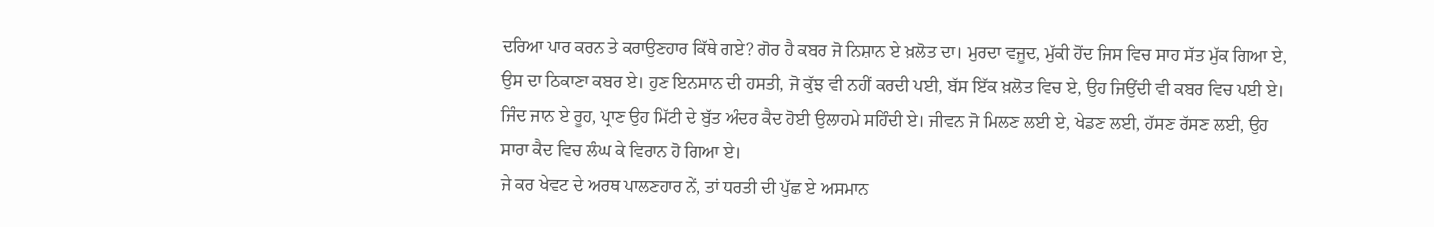ਦਰਿਆ ਪਾਰ ਕਰਨ ਤੇ ਕਰਾਉਣਹਾਰ ਕਿੱਥੇ ਗਏ? ਗੋਰ ਹੈ ਕਬਰ ਜੋ ਨਿਸ਼ਾਨ ਏ ਖ਼ਲੋਤ ਦਾ। ਮੁਰਦਾ ਵਜੂਦ, ਮੁੱਕੀ ਹੋਂਦ ਜਿਸ ਵਿਚ ਸਾਹ ਸੱਤ ਮੁੱਕ ਗਿਆ ਏ, ਉਸ ਦਾ ਠਿਕਾਣਾ ਕਬਰ ਏ। ਹੁਣ ਇਨਸਾਨ ਦੀ ਹਸਤੀ, ਜੋ ਕੁੱਝ ਵੀ ਨਹੀਂ ਕਰਦੀ ਪਈ, ਬੱਸ ਇੱਕ ਖ਼ਲੋਤ ਵਿਚ ਏ, ਉਹ ਜਿਉਂਦੀ ਵੀ ਕਬਰ ਵਿਚ ਪਈ ਏ। ਜਿੰਦ ਜਾਨ ਏ ਰੂਹ, ਪ੍ਰਾਣ ਉਹ ਮਿੱਟੀ ਦੇ ਬੁੱਤ ਅੰਦਰ ਕੈਦ ਹੋਈ ਉਲਾਹਮੇ ਸਹਿੰਦੀ ਏ। ਜੀਵਨ ਜੋ ਮਿਲਣ ਲਈ ਏ, ਖੇਡਣ ਲਈ, ਹੱਸਣ ਰੱਸਣ ਲਈ, ਉਹ ਸਾਰਾ ਕੈਦ ਵਿਚ ਲੰਘ ਕੇ ਵਿਰਾਨ ਹੋ ਗਿਆ ਏ।
ਜੇ ਕਰ ਖੇਵਟ ਦੇ ਅਰਥ ਪਾਲਣਹਾਰ ਨੇਂ, ਤਾਂ ਧਰਤੀ ਦੀ ਪੁੱਛ ਏ ਅਸਮਾਨ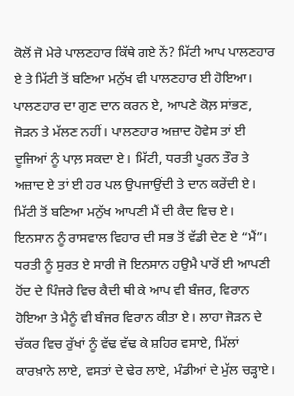ਕੋਲੋਂ ਜੋ ਮੇਰੇ ਪਾਲਣਹਾਰ ਕਿੱਥੇ ਗਏ ਨੇਂ? ਮਿੱਟੀ ਆਪ ਪਾਲਣਹਾਰ ਏ ਤੇ ਮਿੱਟੀ ਤੋਂ ਬਣਿਆ ਮਨੁੱਖ ਵੀ ਪਾਲਣਹਾਰ ਈ ਹੋਇਆ। ਪਾਲਣਹਾਰ ਦਾ ਗੁਣ ਦਾਨ ਕਰਨ ਏ, ਆਪਣੇ ਕੋਲ਼ ਸਾਂਭਣ, ਜੋੜਨ ਤੇ ਮੱਲਣ ਨਹੀਂ। ਪਾਲਣਹਾਰ ਅਜ਼ਾਦ ਹੋਵੇਸ ਤਾਂ ਈ ਦੂਜਿਆਂ ਨੂੰ ਪਾਲ਼ ਸਕਦਾ ਏ। ਮਿੱਟੀ, ਧਰਤੀ ਪੂਰਨ ਤੌਰ ਤੇ ਅਜ਼ਾਦ ਏ ਤਾਂ ਈ ਹਰ ਪਲ ਉਪਜਾਉਂਦੀ ਤੇ ਦਾਨ ਕਰੇਂਦੀ ਏ। ਮਿੱਟੀ ਤੋਂ ਬਣਿਆ ਮਨੁੱਖ ਆਪਣੀ ਮੈਂ ਦੀ ਕੈਦ ਵਿਚ ਏ। ਇਨਸਾਨ ਨੂੰ ਰਾਸਵਾਲ ਵਿਹਾਰ ਦੀ ਸਭ ਤੋਂ ਵੱਡੀ ਦੇਣ ਏ “ਮੈਂ”। ਧਰਤੀ ਨੂੰ ਸੁਰਤ ਏ ਸਾਰੀ ਜੋ ਇਨਸਾਨ ਹਉਮੈ ਪਾਰੋਂ ਈ ਆਪਣੀ ਹੋਂਦ ਦੇ ਪਿੰਜਰੇ ਵਿਚ ਕੈਦੀ ਥੀ ਕੇ ਆਪ ਵੀ ਬੰਜਰ, ਵਿਰਾਨ ਹੋਇਆ ਤੇ ਮੈਨੂੰ ਵੀ ਬੰਜਰ ਵਿਰਾਨ ਕੀਤਾ ਏ। ਲਾਹਾ ਜੋੜਨ ਦੇ ਚੱਕਰ ਵਿਚ ਰੁੱਖਾਂ ਨੂੰ ਵੱਢ ਵੱਢ ਕੇ ਸ਼ਹਿਰ ਵਸਾਏ, ਮਿੱਲਾਂ ਕਾਰਖ਼ਾਨੇ ਲਾਏ, ਵਸਤਾਂ ਦੇ ਢੇਰ ਲਾਏ, ਮੰਡੀਆਂ ਦੇ ਮੁੱਲ ਚੜ੍ਹਾਏ।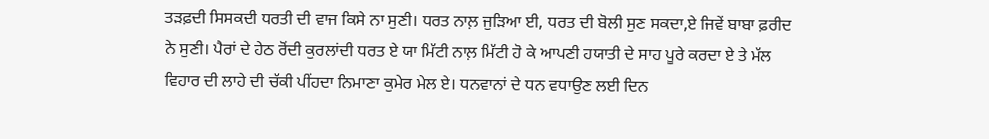ਤੜਫ਼ਦੀ ਸਿਸਕਦੀ ਧਰਤੀ ਦੀ ਵਾਜ ਕਿਸੇ ਨਾ ਸੁਣੀ। ਧਰਤ ਨਾਲ਼ ਜੁੜਿਆ ਈ, ਧਰਤ ਦੀ ਬੋਲੀ ਸੁਣ ਸਕਦਾ,ਏ ਜਿਵੇਂ ਬਾਬਾ ਫ਼ਰੀਦ ਨੇ ਸੁਣੀ। ਪੈਰਾਂ ਦੇ ਹੇਠ ਰੋਂਦੀ ਕੁਰਲਾਂਦੀ ਧਰਤ ਏ ਯਾ ਮਿੱਟੀ ਨਾਲ਼ ਮਿੱਟੀ ਹੋ ਕੇ ਆਪਣੀ ਹਯਾਤੀ ਦੇ ਸਾਹ ਪੂਰੇ ਕਰਦਾ ਏ ਤੇ ਮੱਲ ਵਿਹਾਰ ਦੀ ਲਾਹੇ ਦੀ ਚੱਕੀ ਪੀਂਹਦਾ ਨਿਮਾਣਾ ਕੁਮੇਰ ਮੇਲ ਏ। ਧਨਵਾਨਾਂ ਦੇ ਧਨ ਵਧਾਉਣ ਲਈ ਦਿਨ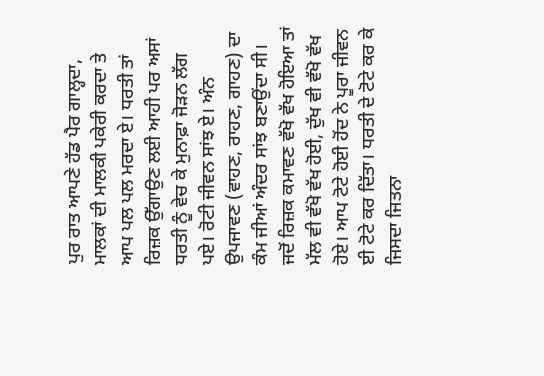ਪੁਰ ਰਾਤ ਆਪਣੇ ਹੱਡ ਪੈਰ ਗਾਲ੍ਹਦਾ, ਮਾਲਕਾਂ ਦੀ ਮਾਲਕੀ ਪਕੇਰੀ ਕਰਦਾ ਤੇ ਆਪ ਪਲ ਪਲ ਮਰਦਾ ਏ। ਧਰਤੀ ਤਾਂ ਰਿਜ਼ਕ ਉੱਗਾਉਣ ਲਈ ਆਹੀ ਪਰ ਅਸਾਂ ਧਰਤੀ ਨੂੰ ਵੇਚ ਕੇ ਮੁਨਾਫ਼ਾ ਜੋੜਨ ਲੱਗ ਪਏ। ਰੋਟੀ ਜੀਵਨ ਸਾਂਝ ਏ। ਅੰਨ ਉਪਜਾਵਣ (ਵਾਹਣ, ਰਾਹਣ, ਗਾਹਣ) ਦਾ ਕੰਮ ਜੀਆਂ ਅੰਦਰ ਸਾਂਝ ਬਣਾਉਂਦਾ ਸੀ। ਜਦੋਂ ਰਿਜ਼ਕ ਕਮਾਵਣ ਵੱਖੋ ਵੱਖ ਹੋਇਆ ਤਾਂ ਮੱਲ ਵੀ ਵੱਖੋ ਵੱਖ ਹੋਈ, ਦੁੱਖ ਵੀ ਵੱਖੋ ਵੱਖ ਹੋਏ। ਆਪ ਟੋਟੇ ਹੋਈ ਹੋਂਦ ਨੇ ਪੂਰਾ ਜੀਵਨ ਈ ਟੋਟੇ ਕਰ ਦਿੱਤਾ। ਧਰਤੀ ਦੇ ਟੋਟੇ ਕਰ ਕੇ ਜਿਸਦਾ ਜਿਤਨਾ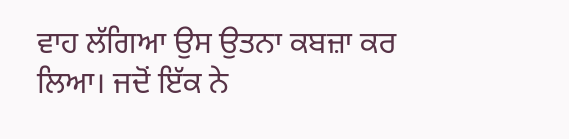ਵਾਹ ਲੱਗਿਆ ਉਸ ਉਤਨਾ ਕਬਜ਼ਾ ਕਰ ਲਿਆ। ਜਦੋਂ ਇੱਕ ਨੇ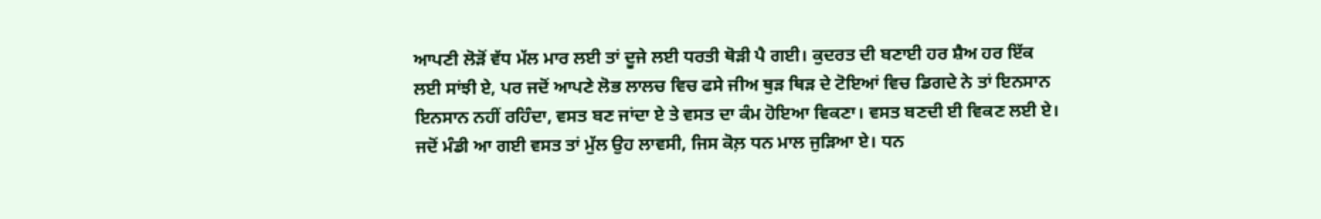ਆਪਣੀ ਲੋੜੋਂ ਵੱਧ ਮੱਲ ਮਾਰ ਲਈ ਤਾਂ ਦੂਜੇ ਲਈ ਧਰਤੀ ਥੋੜੀ ਪੈ ਗਈ। ਕੁਦਰਤ ਦੀ ਬਣਾਈ ਹਰ ਸ਼ੈਅ ਹਰ ਇੱਕ ਲਈ ਸਾਂਝੀ ਏ, ਪਰ ਜਦੋਂ ਆਪਣੇ ਲੋਭ ਲਾਲਚ ਵਿਚ ਫਸੇ ਜੀਅ ਥੁੜ ਥਿੜ ਦੇ ਟੋਇਆਂ ਵਿਚ ਡਿਗਦੇ ਨੇ ਤਾਂ ਇਨਸਾਨ ਇਨਸਾਨ ਨਹੀਂ ਰਹਿੰਦਾ, ਵਸਤ ਬਣ ਜਾਂਦਾ ਏ ਤੇ ਵਸਤ ਦਾ ਕੰਮ ਹੋਇਆ ਵਿਕਣਾ। ਵਸਤ ਬਣਦੀ ਈ ਵਿਕਣ ਲਈ ਏ। ਜਦੋਂ ਮੰਡੀ ਆ ਗਈ ਵਸਤ ਤਾਂ ਮੁੱਲ ਉਹ ਲਾਵਸੀ, ਜਿਸ ਕੋਲ਼ ਧਨ ਮਾਲ ਜੁੜਿਆ ਏ। ਧਨ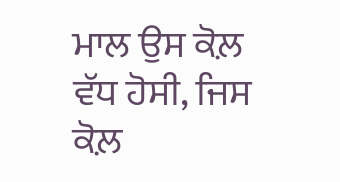ਮਾਲ ਉਸ ਕੋਲ਼ ਵੱਧ ਹੋਸੀ, ਜਿਸ ਕੋਲ਼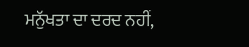ਮਨੁੱਖਤਾ ਦਾ ਦਰਦ ਨਹੀਂ,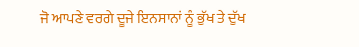ਜੋ ਆਪਣੇ ਵਰਗੇ ਦੂਜੇ ਇਨਸਾਨਾਂ ਨੂੰ ਭੁੱਖ ਤੇ ਦੁੱਖ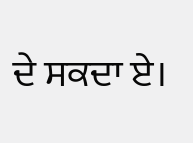ਦੇ ਸਕਦਾ ਏ।